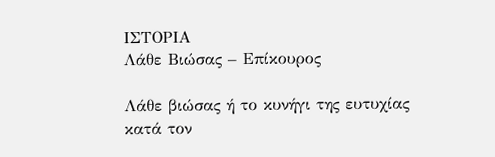ΙΣΤΟΡΙΑ
Λάθε Βιώσας – Επίκουρος

Λάθε βιώσας ή το κυνήγι της ευτυχίας κατά τον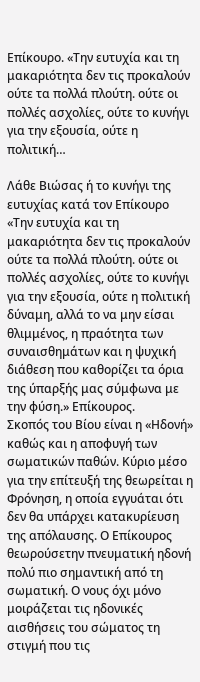Επίκουρο. «Την ευτυχία και τη μακαριότητα δεν τις προκαλούν ούτε τα πολλά πλούτη. ούτε οι πολλές ασχολίες, ούτε το κυνήγι για την εξουσία, ούτε η πολιτική…

Λάθε Βιώσας ή το κυνήγι της ευτυχίας κατά τον Επίκουρο
«Την ευτυχία και τη μακαριότητα δεν τις προκαλούν ούτε τα πολλά πλούτη. ούτε οι πολλές ασχολίες, ούτε το κυνήγι για την εξουσία, ούτε η πολιτική δύναμη, αλλά το να μην είσαι θλιμμένος, η πραότητα των συναισθημάτων και η ψυχική διάθεση που καθορίζει τα όρια της ύπαρξής μας σύμφωνα με την φύση.» Επίκουρος.
Σκοπός του Βίου είναι η «Ηδονή» καθώς και η αποφυγή των σωματικών παθών. Κύριο μέσο για την επίτευξή της θεωρείται η Φρόνηση, η οποία εγγυάται ότι δεν θα υπάρχει κατακυρίευση της απόλαυσης. Ο Επίκουρος θεωρούσετην πνευματική ηδονή πολύ πιο σημαντική από τη σωματική. Ο νους όχι μόνο μοιράζεται τις ηδονικές αισθήσεις του σώματος τη στιγμή που τις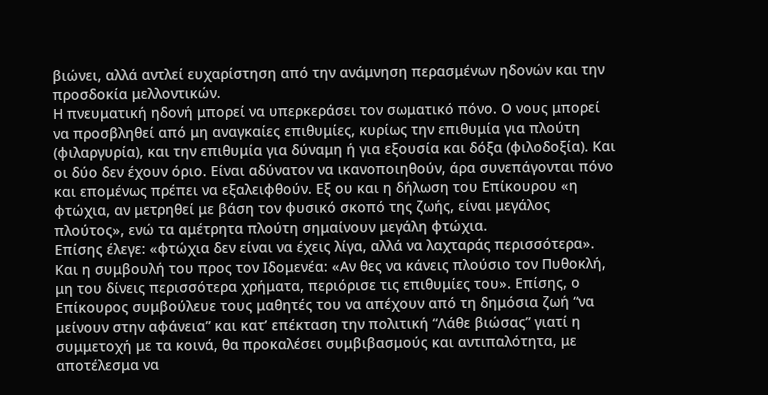βιώνει, αλλά αντλεί ευχαρίστηση από την ανάμνηση περασμένων ηδονών και την προσδοκία μελλοντικών.
Η πνευματική ηδονή μπορεί να υπερκεράσει τον σωματικό πόνο. Ο νους μπορεί να προσβληθεί από μη αναγκαίες επιθυμίες, κυρίως την επιθυμία για πλούτη (φιλαργυρία), και την επιθυμία για δύναμη ή για εξουσία και δόξα (φιλοδοξία). Και οι δύο δεν έχουν όριο. Είναι αδύνατον να ικανοποιηθούν, άρα συνεπάγονται πόνο και επομένως πρέπει να εξαλειφθούν. Εξ ου και η δήλωση του Επίκουρου «η φτώχια, αν μετρηθεί με βάση τον φυσικό σκοπό της ζωής, είναι μεγάλος πλούτος», ενώ τα αμέτρητα πλούτη σημαίνουν μεγάλη φτώχια.
Επίσης έλεγε: «φτώχια δεν είναι να έχεις λίγα, αλλά να λαχταράς περισσότερα». Και η συμβουλή του προς τον Ιδομενέα: «Αν θες να κάνεις πλούσιο τον Πυθοκλή, μη του δίνεις περισσότερα χρήματα, περιόρισε τις επιθυμίες του». Επίσης, ο Επίκουρος συμβούλευε τους μαθητές του να απέχουν από τη δημόσια ζωή “να μείνουν στην αφάνεια” και κατ’ επέκταση την πολιτική “Λάθε βιώσας” γιατί η συμμετοχή με τα κοινά, θα προκαλέσει συμβιβασμούς και αντιπαλότητα, με αποτέλεσμα να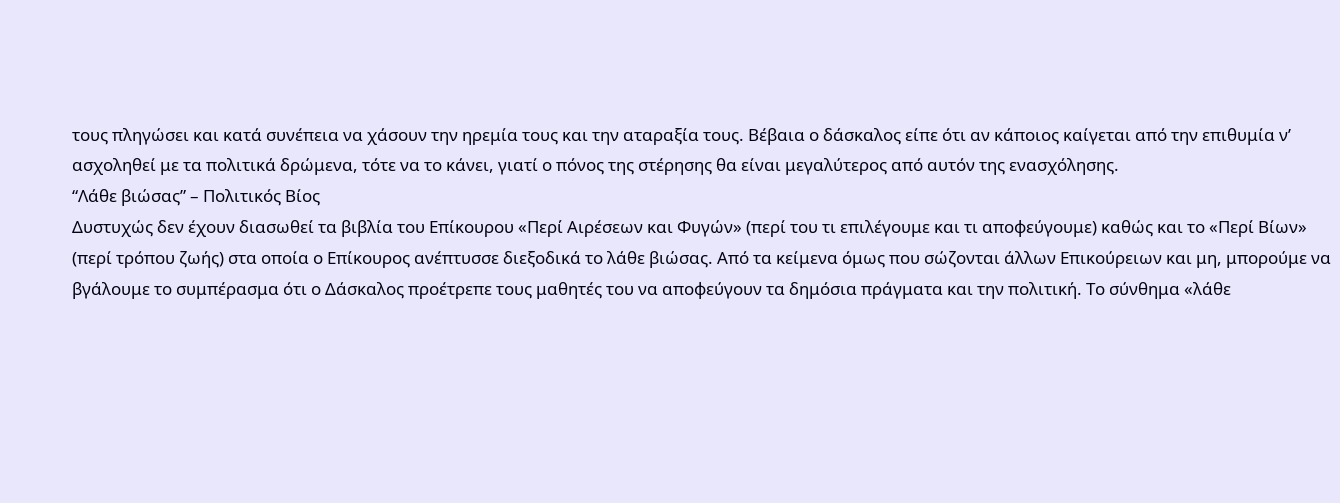τους πληγώσει και κατά συνέπεια να χάσουν την ηρεμία τους και την αταραξία τους. Βέβαια ο δάσκαλος είπε ότι αν κάποιος καίγεται από την επιθυμία ν’ ασχοληθεί με τα πολιτικά δρώμενα, τότε να το κάνει, γιατί ο πόνος της στέρησης θα είναι μεγαλύτερος από αυτόν της ενασχόλησης.
“Λάθε βιώσας” – Πολιτικός Βίος
Δυστυχώς δεν έχουν διασωθεί τα βιβλία του Επίκουρου «Περί Αιρέσεων και Φυγών» (περί του τι επιλέγουμε και τι αποφεύγουμε) καθώς και το «Περί Βίων» (περί τρόπου ζωής) στα οποία ο Επίκουρος ανέπτυσσε διεξοδικά το λάθε βιώσας. Από τα κείμενα όμως που σώζονται άλλων Επικούρειων και μη, μπορούμε να βγάλουμε το συμπέρασμα ότι ο Δάσκαλος προέτρεπε τους μαθητές του να αποφεύγουν τα δημόσια πράγματα και την πολιτική. Το σύνθημα «λάθε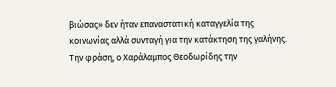βιώσας» δεν ήταν επαναστατική καταγγελία της κοινωνίας αλλά συνταγή για την κατάκτηση της γαλήνης. Την φράση, ο Χαράλαμπος Θεοδωρίδης την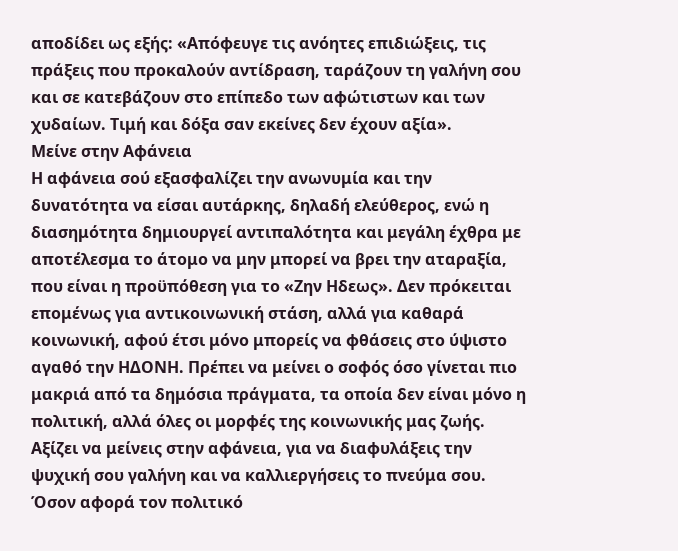αποδίδει ως εξής: «Απόφευγε τις ανόητες επιδιώξεις, τις πράξεις που προκαλούν αντίδραση, ταράζουν τη γαλήνη σου και σε κατεβάζουν στο επίπεδο των αφώτιστων και των χυδαίων. Τιμή και δόξα σαν εκείνες δεν έχουν αξία».
Μείνε στην Αφάνεια
Η αφάνεια σού εξασφαλίζει την ανωνυμία και την δυνατότητα να είσαι αυτάρκης, δηλαδή ελεύθερος, ενώ η διασημότητα δημιουργεί αντιπαλότητα και μεγάλη έχθρα με αποτέλεσμα το άτομο να μην μπορεί να βρει την αταραξία, που είναι η προϋπόθεση για το «Ζην Ηδεως». Δεν πρόκειται επομένως για αντικοινωνική στάση, αλλά για καθαρά κοινωνική, αφού έτσι μόνο μπορείς να φθάσεις στο ύψιστο αγαθό την ΗΔΟΝΗ. Πρέπει να μείνει ο σοφός όσο γίνεται πιο μακριά από τα δημόσια πράγματα, τα οποία δεν είναι μόνο η πολιτική, αλλά όλες οι μορφές της κοινωνικής μας ζωής. Αξίζει να μείνεις στην αφάνεια, για να διαφυλάξεις την ψυχική σου γαλήνη και να καλλιεργήσεις το πνεύμα σου.
Όσον αφορά τον πολιτικό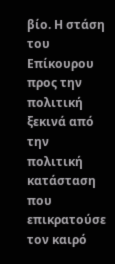βίο. Η στάση του Επίκουρου προς την πολιτική ξεκινά από την πολιτική κατάσταση που επικρατούσε τον καιρό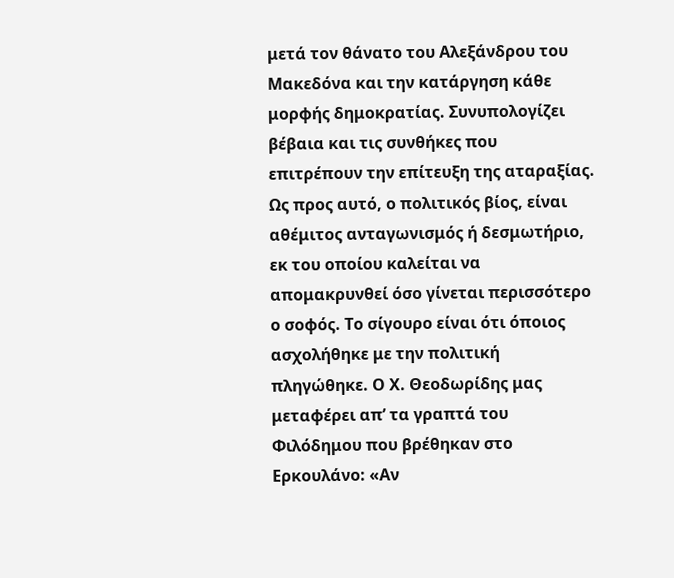μετά τον θάνατο του Αλεξάνδρου του Μακεδόνα και την κατάργηση κάθε μορφής δημοκρατίας. Συνυπολογίζει βέβαια και τις συνθήκες που επιτρέπουν την επίτευξη της αταραξίας. Ως προς αυτό, ο πολιτικός βίος, είναι αθέμιτος ανταγωνισμός ή δεσμωτήριο, εκ του οποίου καλείται να απομακρυνθεί όσο γίνεται περισσότερο ο σοφός. Το σίγουρο είναι ότι όποιος ασχολήθηκε με την πολιτική πληγώθηκε. Ο Χ. Θεοδωρίδης μας μεταφέρει απ’ τα γραπτά του Φιλόδημου που βρέθηκαν στο Ερκουλάνο: «Αν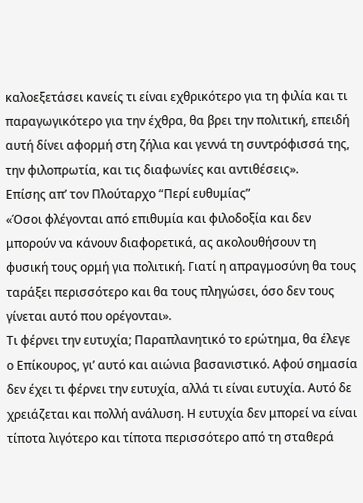καλοεξετάσει κανείς τι είναι εχθρικότερο για τη φιλία και τι παραγωγικότερο για την έχθρα, θα βρει την πολιτική, επειδή αυτή δίνει αφορμή στη ζήλια και γεννά τη συντρόφισσά της, την φιλοπρωτία, και τις διαφωνίες και αντιθέσεις».
Επίσης απ’ τον Πλούταρχο “Περί ευθυμίας”
«Όσοι φλέγονται από επιθυμία και φιλοδοξία και δεν μπορούν να κάνουν διαφορετικά, ας ακολουθήσουν τη φυσική τους ορμή για πολιτική. Γιατί η απραγμοσύνη θα τους ταράξει περισσότερο και θα τους πληγώσει, όσο δεν τους γίνεται αυτό που ορέγονται».
Τι φέρνει την ευτυχία; Παραπλανητικό το ερώτημα, θα έλεγε ο Επίκουρος, γι’ αυτό και αιώνια βασανιστικό. Αφού σημασία δεν έχει τι φέρνει την ευτυχία, αλλά τι είναι ευτυχία. Αυτό δε χρειάζεται και πολλή ανάλυση. Η ευτυχία δεν μπορεί να είναι τίποτα λιγότερο και τίποτα περισσότερο από τη σταθερά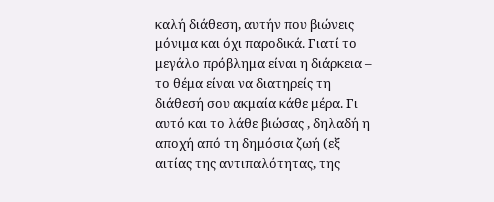καλή διάθεση, αυτήν που βιώνεις μόνιμα και όχι παροδικά. Γιατί το μεγάλο πρόβλημα είναι η διάρκεια – το θέμα είναι να διατηρείς τη διάθεσή σου ακμαία κάθε μέρα. Γι αυτό και το λάθε βιώσας , δηλαδή η αποχή από τη δημόσια ζωή (εξ αιτίας της αντιπαλότητας, της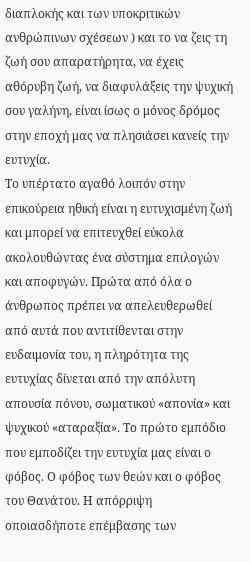διαπλοκής και των υποκριτικών ανθρώπινων σχέσεων ) και το να ζεις τη ζωή σου απαρατήρητα, να έχεις αθόρυβη ζωή, να διαφυλάξεις την ψυχική σου γαλήνη, είναι ίσως ο μόνος δρόμος στην εποχή μας να πλησιάσει κανείς την ευτυχία.
Το υπέρτατο αγαθό λοιπόν στην επικούρεια ηθική είναι η ευτυχισμένη ζωή και μπορεί να επιτευχθεί εύκολα ακολουθώντας ένα σύστημα επιλογών και αποφυγών. Πρώτα από όλα ο άνθρωπος πρέπει να απελευθερωθεί από αυτά που αντιτίθενται στην ευδαιμονία του, η πληρότητα της ευτυχίας δίνεται από την απόλυτη απουσία πόνου, σωματικού «απονία» και ψυχικού «αταραξία». Το πρώτο εμπόδιο που εμποδίζει την ευτυχία μας είναι ο φόβος. Ο φόβος των θεών και ο φόβος του Θανάτου. Η απόρριψη οποιασδήποτε επέμβασης των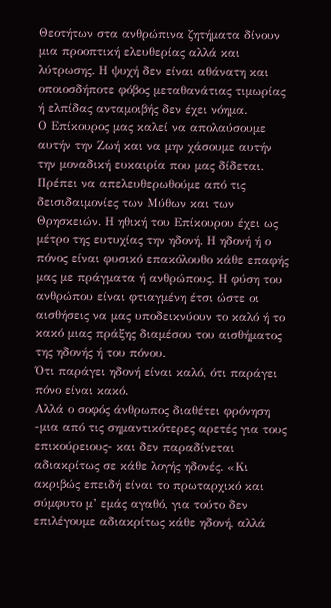Θεοτήτων στα ανθρώπινα ζητήματα δίνουν μια προοπτική ελευθερίας αλλά και λύτρωσης. Η ψυχή δεν είναι αθάνατη και οποιοσδήποτε φόβος μεταθανάτιας τιμωρίας ή ελπίδας ανταμοιβής δεν έχει νόημα.
Ο Επίκουρος μας καλεί να απολαύσουμε αυτήν την Ζωή και να μην χάσουμε αυτήν την μοναδική ευκαιρία που μας δίδεται. Πρέπει να απελευθερωθούμε από τις δεισιδαιμονίες των Μύθων και των Θρησκειών. Η ηθική του Επίκουρου έχει ως μέτρο της ευτυχίας την ηδονή. Η ηδονή ή ο πόνος είναι φυσικό επακόλουθο κάθε επαφής μας με πράγματα ή ανθρώπους. Η φύση του ανθρώπου είναι φτιαγμένη έτσι ώστε οι αισθήσεις να μας υποδεικνύουν το καλό ή το κακό μιας πράξης διαμέσου του αισθήματος της ηδονής ή του πόνου.
Ότι παράγει ηδονή είναι καλό, ότι παράγει πόνο είναι κακό.
Αλλά ο σοφός άνθρωπος διαθέτει φρόνηση -μια από τις σημαντικότερες αρετές για τους επικούρειους- και δεν παραδίνεται αδιακρίτως σε κάθε λογής ηδονές. «Κι ακριβώς επειδή είναι το πρωταρχικό και σύμφυτο μ’ εμάς αγαθό, για τούτο δεν επιλέγουμε αδιακρίτως κάθε ηδονή, αλλά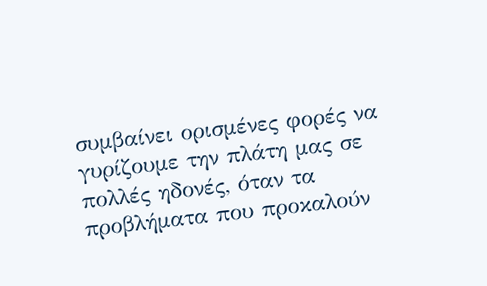συμβαίνει ορισμένες φορές να γυρίζουμε την πλάτη μας σε πολλές ηδονές, όταν τα προβλήματα που προκαλούν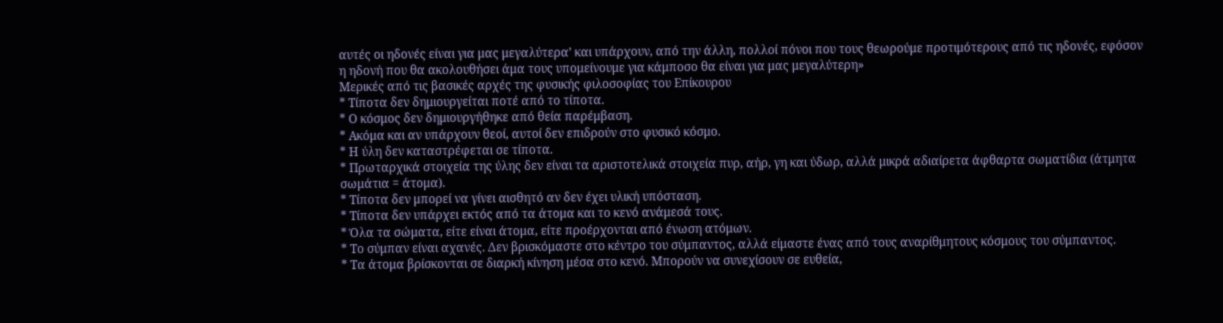αυτές οι ηδονές είναι για μας μεγαλύτερα’ και υπάρχουν, από την άλλη, πολλοί πόνοι που τους θεωρούμε προτιμότερους από τις ηδονές, εφόσον η ηδονή που θα ακολουθήσει άμα τους υπομείνουμε για κάμποσο θα είναι για μας μεγαλύτερη»
Μερικές από τις βασικές αρχές της φυσικής φιλοσοφίας του Επίκουρου
* Τίποτα δεν δημιουργείται ποτέ από το τίποτα.
* Ο κόσμος δεν δημιουργήθηκε από θεία παρέμβαση.
* Ακόμα και αν υπάρχουν θεοί, αυτοί δεν επιδρούν στο φυσικό κόσμο.
* Η ύλη δεν καταστρέφεται σε τίποτα.
* Πρωταρχικά στοιχεία της ύλης δεν είναι τα αριστοτελικά στοιχεία πυρ, αήρ, γη και ύδωρ, αλλά μικρά αδιαίρετα άφθαρτα σωματίδια (άτμητα σωμάτια = άτομα).
* Τίποτα δεν μπορεί να γίνει αισθητό αν δεν έχει υλική υπόσταση.
* Τίποτα δεν υπάρχει εκτός από τα άτομα και το κενό ανάμεσά τους.
* Όλα τα σώματα, είτε είναι άτομα, είτε προέρχονται από ένωση ατόμων.
* Το σύμπαν είναι αχανές. Δεν βρισκόμαστε στο κέντρο του σύμπαντος, αλλά είμαστε ένας από τους αναρίθμητους κόσμους του σύμπαντος.
* Τα άτομα βρίσκονται σε διαρκή κίνηση μέσα στο κενό. Μπορούν να συνεχίσουν σε ευθεία,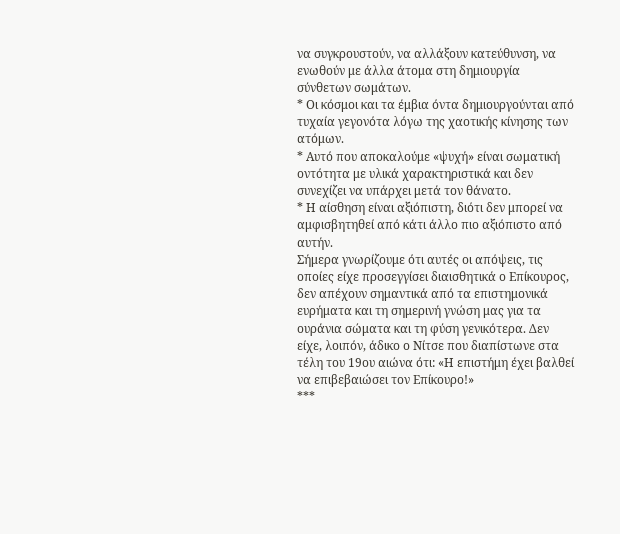να συγκρουστούν, να αλλάξουν κατεύθυνση, να ενωθούν με άλλα άτομα στη δημιουργία σύνθετων σωμάτων.
* Οι κόσμοι και τα έμβια όντα δημιουργούνται από τυχαία γεγονότα λόγω της χαοτικής κίνησης των ατόμων.
* Αυτό που αποκαλούμε «ψυχή» είναι σωματική οντότητα με υλικά χαρακτηριστικά και δεν συνεχίζει να υπάρχει μετά τον θάνατο.
* Η αίσθηση είναι αξιόπιστη, διότι δεν μπορεί να αμφισβητηθεί από κάτι άλλο πιο αξιόπιστο από αυτήν.
Σήμερα γνωρίζουμε ότι αυτές οι απόψεις, τις οποίες είχε προσεγγίσει διαισθητικά ο Επίκουρος, δεν απέχουν σημαντικά από τα επιστημονικά ευρήματα και τη σημερινή γνώση μας για τα ουράνια σώματα και τη φύση γενικότερα. Δεν είχε, λοιπόν, άδικο ο Νίτσε που διαπίστωνε στα τέλη του 19ου αιώνα ότι: «Η επιστήμη έχει βαλθεί να επιβεβαιώσει τον Επίκουρο!»
***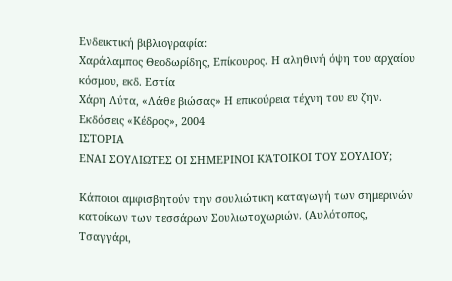Ενδεικτική βιβλιογραφία:
Χαράλαμπος Θεοδωρίδης, Επίκουρος. Η αληθινή όψη του αρχαίου κόσμου, εκδ. Εστία
Χάρη Λύτα, «Λάθε βιώσας» Η επικούρεια τέχνη του ευ ζην. Εκδόσεις «Κέδρος», 2004
ΙΣΤΟΡΙΑ
ΕΝΑΙ ΣΟΥΛΙΩΤΕΣ ΟΙ ΣΗΜΕΡΙΝΟΙ ΚΆΤΟΙΚΟΙ ΤΟΥ ΣΟΥΛΙΟΥ;

Κάποιοι αμφισβητούν την σουλιώτικη καταγωγή των σημερινών κατοίκων των τεσσάρων Σουλιωτοχωριών. (Αυλότοπος, Τσαγγάρι,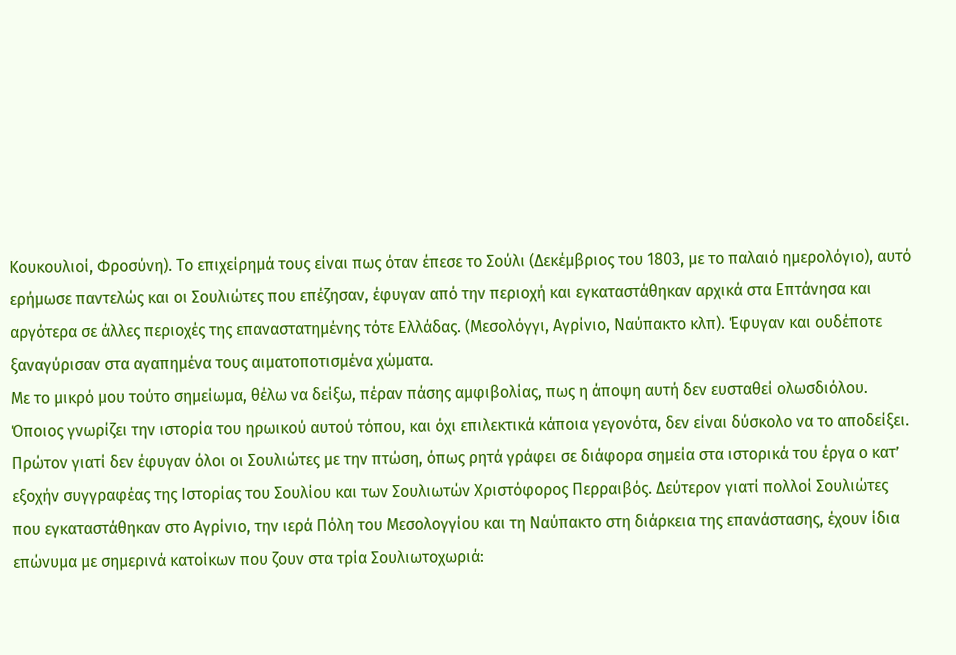Κουκουλιοί, Φροσύνη). Το επιχείρημά τους είναι πως όταν έπεσε το Σούλι (Δεκέμβριος του 1803, με το παλαιό ημερολόγιο), αυτό ερήμωσε παντελώς και οι Σουλιώτες που επέζησαν, έφυγαν από την περιοχή και εγκαταστάθηκαν αρχικά στα Επτάνησα και αργότερα σε άλλες περιοχές της επαναστατημένης τότε Ελλάδας. (Μεσολόγγι, Αγρίνιο, Ναύπακτο κλπ). Έφυγαν και ουδέποτε ξαναγύρισαν στα αγαπημένα τους αιματοποτισμένα χώματα.
Με το μικρό μου τούτο σημείωμα, θέλω να δείξω, πέραν πάσης αμφιβολίας, πως η άποψη αυτή δεν ευσταθεί ολωσδιόλου. Όποιος γνωρίζει την ιστορία του ηρωικού αυτού τόπου, και όχι επιλεκτικά κάποια γεγονότα, δεν είναι δύσκολο να το αποδείξει. Πρώτον γιατί δεν έφυγαν όλοι οι Σουλιώτες με την πτώση, όπως ρητά γράφει σε διάφορα σημεία στα ιστορικά του έργα ο κατ’ εξοχήν συγγραφέας της Ιστορίας του Σουλίου και των Σουλιωτών Χριστόφορος Περραιβός. Δεύτερον γιατί πολλοί Σουλιώτες που εγκαταστάθηκαν στο Αγρίνιο, την ιερά Πόλη του Μεσολογγίου και τη Ναύπακτο στη διάρκεια της επανάστασης, έχουν ίδια επώνυμα με σημερινά κατοίκων που ζουν στα τρία Σουλιωτοχωριά: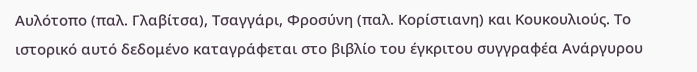Αυλότοπο (παλ. Γλαβίτσα), Τσαγγάρι, Φροσύνη (παλ. Κορίστιανη) και Κουκουλιούς. Το ιστορικό αυτό δεδομένο καταγράφεται στο βιβλίο του έγκριτου συγγραφέα Ανάργυρου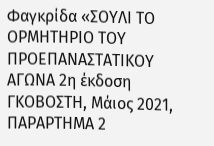Φαγκρίδα «ΣΟΥΛΙ ΤΟ ΟΡΜΗΤΗΡΙΟ ΤΟΥ ΠΡΟΕΠΑΝΑΣΤΑΤΙΚΟΥ ΑΓΩΝΑ 2η έκδοση ΓΚΟΒΟΣΤΗ, Μάιος 2021, ΠΑΡΑΡΤΗΜΑ 2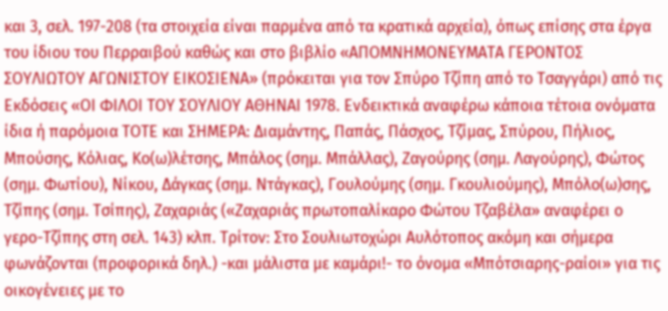και 3, σελ. 197-208 (τα στοιχεία είναι παρμένα από τα κρατικά αρχεία), όπως επίσης στα έργα του ίδιου του Περραιβού καθώς και στο βιβλίο «ΑΠΟΜΝΗΜΟΝΕΥΜΑΤΑ ΓΕΡΟΝΤΟΣ ΣΟΥΛΙΩΤΟΥ ΑΓΩΝΙΣΤΟΥ ΕΙΚΟΣΙΕΝΑ» (πρόκειται για τον Σπύρο Τζίπη από το Τσαγγάρι) από τις Εκδόσεις «ΟΙ ΦΙΛΟΙ ΤΟΥ ΣΟΥΛΙΟΥ ΑΘΗΝΑΙ 1978. Ενδεικτικά αναφέρω κάποια τέτοια ονόματα ίδια ή παρόμοια ΤΟΤΕ και ΣΗΜΕΡΑ: Διαμάντης, Παπάς, Πάσχος, Τζίμας, Σπύρου, Πήλιος, Μπούσης, Κόλιας, Κο(ω)λέτσης, Μπάλος (σημ. Μπάλλας), Ζαγούρης (σημ. Λαγούρης), Φώτος (σημ. Φωτίου), Νίκου, Δάγκας (σημ. Ντάγκας), Γουλούμης (σημ. Γκουλιούμης), Μπόλο(ω)σης, Τζίπης (σημ. Τσίπης), Ζαχαριάς («Ζαχαριάς πρωτοπαλίκαρο Φώτου Τζαβέλα» αναφέρει ο γερο-Τζίπης στη σελ. 143) κλπ. Τρίτον: Στο Σουλιωτοχώρι Αυλότοπος ακόμη και σήμερα φωνάζονται (προφορικά δηλ.) -και μάλιστα με καμάρι!- το όνομα «Μπότσιαρης-ραίοι» για τις οικογένειες με το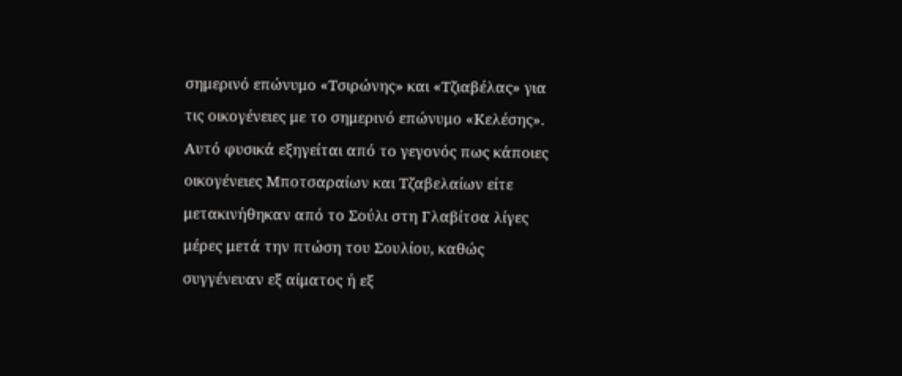σημερινό επώνυμο «Τσιρώνης» και «Τζιαβέλας» για τις οικογένειες με το σημερινό επώνυμο «Κελέσης». Αυτό φυσικά εξηγείται από το γεγονός πως κάποιες οικογένειες Μποτσαραίων και Τζαβελαίων είτε μετακινήθηκαν από το Σούλι στη Γλαβίτσα λίγες μέρες μετά την πτώση του Σουλίου, καθώς συγγένευαν εξ αίματος ή εξ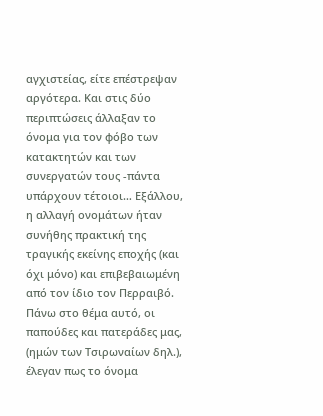αγχιστείας, είτε επέστρεψαν αργότερα. Και στις δύο περιπτώσεις άλλαξαν το όνομα για τον φόβο των κατακτητών και των συνεργατών τους -πάντα υπάρχουν τέτοιοι… Εξάλλου, η αλλαγή ονομάτων ήταν συνήθης πρακτική της τραγικής εκείνης εποχής (και όχι μόνο) και επιβεβαιωμένη από τον ίδιο τον Περραιβό. Πάνω στο θέμα αυτό, οι παπούδες και πατεράδες μας, (ημών των Τσιρωναίων δηλ.), έλεγαν πως το όνομα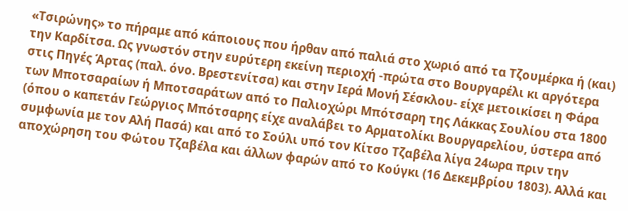«Τσιρώνης» το πήραμε από κάποιους που ήρθαν από παλιά στο χωριό από τα Τζουμέρκα ή (και) την Καρδίτσα. Ως γνωστόν στην ευρύτερη εκείνη περιοχή -πρώτα στο Βουργαρέλι κι αργότερα στις Πηγές Άρτας (παλ. όνο. Βρεστενίτσα) και στην Ιερά Μονή Σέσκλου- είχε μετοικίσει η Φάρα των Μποτσαραίων ή Μποτσαράτων από το Παλιοχώρι Μπότσαρη της Λάκκας Σουλίου στα 1800 (όπου ο καπετάν Γεώργιος Μπότσαρης είχε αναλάβει το Αρματολίκι Βουργαρελίου, ύστερα από συμφωνία με τον Αλή Πασά) και από το Σούλι υπό τον Κίτσο Τζαβέλα λίγα 24ωρα πριν την αποχώρηση του Φώτου Τζαβέλα και άλλων φαρών από το Κούγκι (16 Δεκεμβρίου 1803). Αλλά και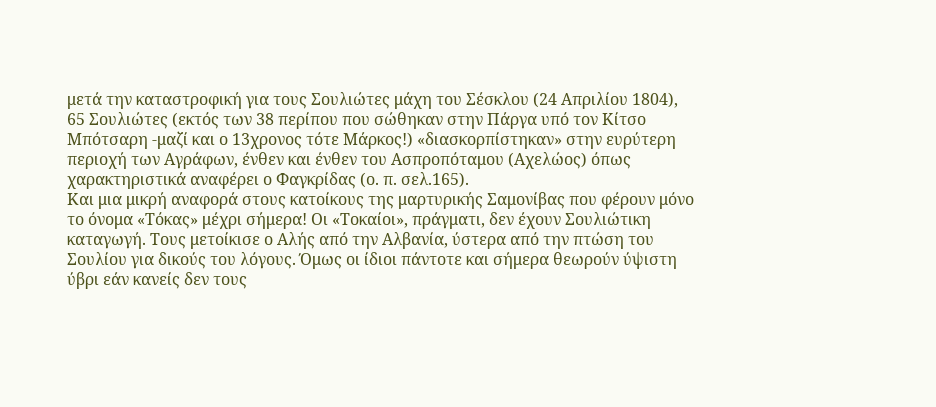μετά την καταστροφική για τους Σουλιώτες μάχη του Σέσκλου (24 Απριλίου 1804), 65 Σουλιώτες (εκτός των 38 περίπου που σώθηκαν στην Πάργα υπό τον Κίτσο Μπότσαρη -μαζί και ο 13χρονος τότε Μάρκος!) «διασκορπίστηκαν» στην ευρύτερη περιοχή των Αγράφων, ένθεν και ένθεν του Ασπροπόταμου (Αχελώος) όπως χαρακτηριστικά αναφέρει ο Φαγκρίδας (ο. π. σελ.165).
Και μια μικρή αναφορά στους κατοίκους της μαρτυρικής Σαμονίβας που φέρουν μόνο το όνομα «Τόκας» μέχρι σήμερα! Οι «Τοκαίοι», πράγματι, δεν έχουν Σουλιώτικη καταγωγή. Τους μετοίκισε ο Αλής από την Αλβανία, ύστερα από την πτώση του Σουλίου για δικούς του λόγους. Όμως οι ίδιοι πάντοτε και σήμερα θεωρούν ύψιστη ύβρι εάν κανείς δεν τους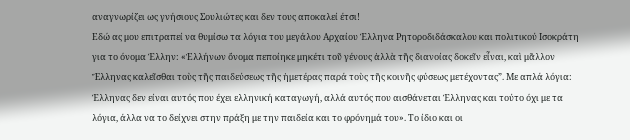αναγνωρίζει ως γνήσιους Σουλιώτες και δεν τους αποκαλεί έτσι!
Εδώ ας μου επιτραπεί να θυμίσω τα λόγια του μεγάλου Αρχαίου Έλληνα Ρητοροδιδάσκαλου και πολιτικού Ισοκράτη για το όνομα Έλλην: «Ἑλλήνων ὄνομα πεποίηκε μηκέτι τοῦ γένους ἀλλὰ τῆς διανοίας δοκεῖν εἶναι, καὶ μᾶλλον Ἕλληνας καλεῖσθαι τοὺς τῆς παιδεύσεως τῆς ἡμετέρας παρά τοὺς τῆς κοινῆς φύσεως μετέχοντας”. Με απλά λόγια: Έλληνας δεν είναι αυτός που έχει ελληνική καταγωγή, αλλά αυτός που αισθάνεται Έλληνας και τούτο όχι με τα λόγια, άλλα να το δείχνει στην πράξη με την παιδεία και το φρόνημά του». Το ίδιο και οι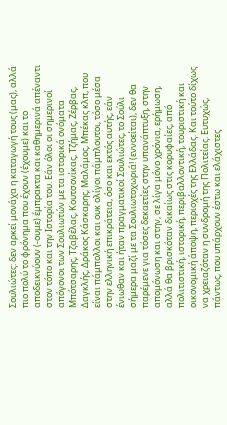Σουλιώτες: δεν αρκεί μονάχα η καταγωγή τους (μας), αλλά πιο πολύ το φρόνημα που έχουν (έχουμε) και το αποδεικνύουν (-ουμε) έμπρακτα και καθημερινά απέναντι στον τόπο και την Ιστορία του. Εάν όλοι οι σημερινοί απόγονοι των Σουλιωτών με τα ιστορικά ονόματα Μπότσαρης, Τζαβέλας, Κουτσονίκας, Τζήμας, Ζέρβας, Δαγκλής, Δράκος Κάσκαρης, Μαλάμος, Μπέκας κλπ, που είναι πάμπολλοι και ουκ ολίγοι πάμπλουτοι, τόσο μέσα στην ελληνική επικράτεια, όσο και εκτός αυτής, εάν ένιωθαν και ήταν πραγματικοί Σουλιώτες, το Σούλι σήμερα μαζί με τα Σουλιωτοχωριά! (εννοείται), δεν θα παρέμενε για τόσες δεκαετίες στην υπανάπτυξη, στην απομόνωση και στην, σε λίγα μόνο χρόνια, ερήμωση, αλλά θα βρισκόταν δικαίως στις κορυφαίες, από πολιτιστική, ιστορική, περιβαλλοντική, τουριστική και οικονομική άποψη, περιοχές της Ελλάδας. Και τούτο δίχως να χρειαζόταν η συνδρομή της Πολιτείας. Ευτυχώς, πάντως, που υπάρχουν έστω και ελάχιστες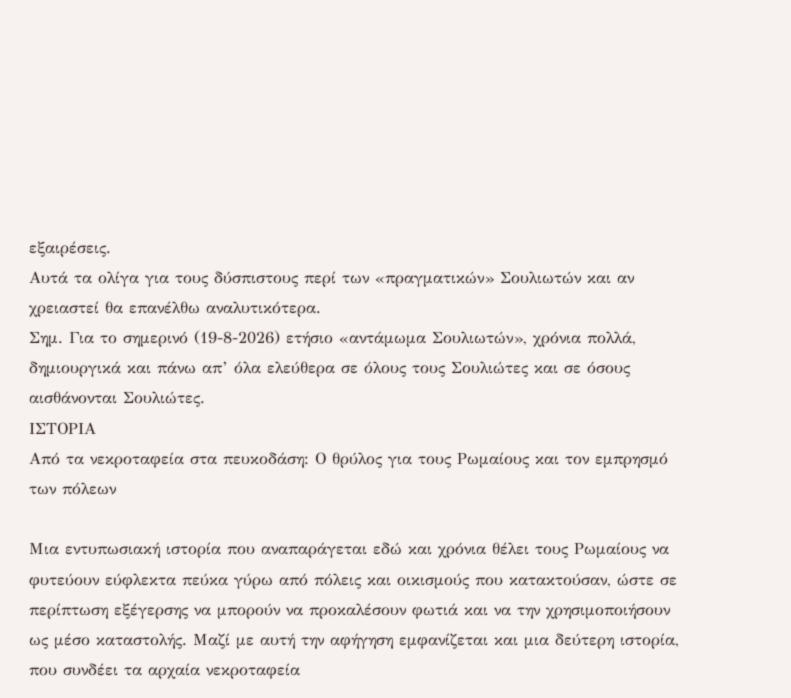εξαιρέσεις.
Αυτά τα ολίγα για τους δύσπιστους περί των «πραγματικών» Σουλιωτών και αν χρειαστεί θα επανέλθω αναλυτικότερα.
Σημ. Για το σημερινό (19-8-2026) ετήσιο «αντάμωμα Σουλιωτών», χρόνια πολλά, δημιουργικά και πάνω απ’ όλα ελεύθερα σε όλους τους Σουλιώτες και σε όσους αισθάνονται Σουλιώτες.
ΙΣΤΟΡΙΑ
Από τα νεκροταφεία στα πευκοδάση: Ο θρύλος για τους Ρωμαίους και τον εμπρησμό των πόλεων

Μια εντυπωσιακή ιστορία που αναπαράγεται εδώ και χρόνια θέλει τους Ρωμαίους να φυτεύουν εύφλεκτα πεύκα γύρω από πόλεις και οικισμούς που κατακτούσαν, ώστε σε περίπτωση εξέγερσης να μπορούν να προκαλέσουν φωτιά και να την χρησιμοποιήσουν ως μέσο καταστολής. Μαζί με αυτή την αφήγηση εμφανίζεται και μια δεύτερη ιστορία, που συνδέει τα αρχαία νεκροταφεία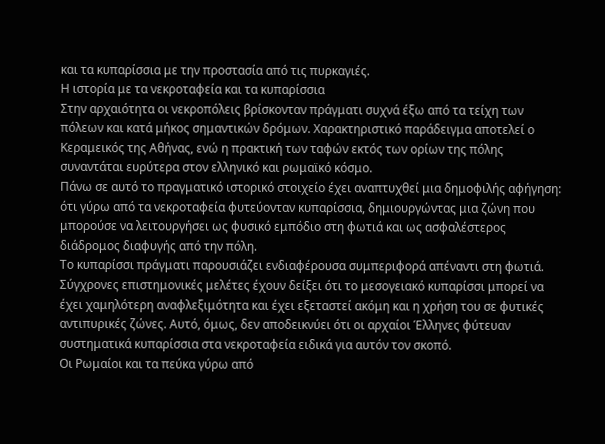και τα κυπαρίσσια με την προστασία από τις πυρκαγιές.
Η ιστορία με τα νεκροταφεία και τα κυπαρίσσια
Στην αρχαιότητα οι νεκροπόλεις βρίσκονταν πράγματι συχνά έξω από τα τείχη των πόλεων και κατά μήκος σημαντικών δρόμων. Χαρακτηριστικό παράδειγμα αποτελεί ο Κεραμεικός της Αθήνας, ενώ η πρακτική των ταφών εκτός των ορίων της πόλης συναντάται ευρύτερα στον ελληνικό και ρωμαϊκό κόσμο.
Πάνω σε αυτό το πραγματικό ιστορικό στοιχείο έχει αναπτυχθεί μια δημοφιλής αφήγηση: ότι γύρω από τα νεκροταφεία φυτεύονταν κυπαρίσσια, δημιουργώντας μια ζώνη που μπορούσε να λειτουργήσει ως φυσικό εμπόδιο στη φωτιά και ως ασφαλέστερος διάδρομος διαφυγής από την πόλη.
Το κυπαρίσσι πράγματι παρουσιάζει ενδιαφέρουσα συμπεριφορά απέναντι στη φωτιά. Σύγχρονες επιστημονικές μελέτες έχουν δείξει ότι το μεσογειακό κυπαρίσσι μπορεί να έχει χαμηλότερη αναφλεξιμότητα και έχει εξεταστεί ακόμη και η χρήση του σε φυτικές αντιπυρικές ζώνες. Αυτό, όμως, δεν αποδεικνύει ότι οι αρχαίοι Έλληνες φύτευαν συστηματικά κυπαρίσσια στα νεκροταφεία ειδικά για αυτόν τον σκοπό.
Οι Ρωμαίοι και τα πεύκα γύρω από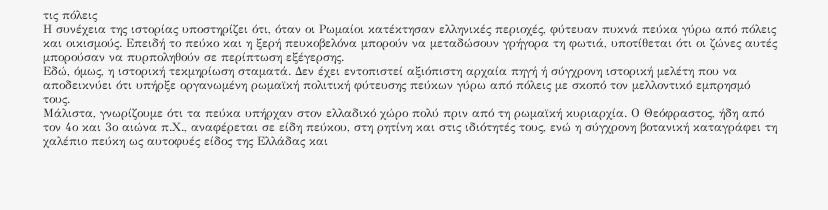τις πόλεις
Η συνέχεια της ιστορίας υποστηρίζει ότι, όταν οι Ρωμαίοι κατέκτησαν ελληνικές περιοχές, φύτευαν πυκνά πεύκα γύρω από πόλεις και οικισμούς. Επειδή το πεύκο και η ξερή πευκοβελόνα μπορούν να μεταδώσουν γρήγορα τη φωτιά, υποτίθεται ότι οι ζώνες αυτές μπορούσαν να πυρποληθούν σε περίπτωση εξέγερσης.
Εδώ, όμως, η ιστορική τεκμηρίωση σταματά. Δεν έχει εντοπιστεί αξιόπιστη αρχαία πηγή ή σύγχρονη ιστορική μελέτη που να αποδεικνύει ότι υπήρξε οργανωμένη ρωμαϊκή πολιτική φύτευσης πεύκων γύρω από πόλεις με σκοπό τον μελλοντικό εμπρησμό τους.
Μάλιστα, γνωρίζουμε ότι τα πεύκα υπήρχαν στον ελλαδικό χώρο πολύ πριν από τη ρωμαϊκή κυριαρχία. Ο Θεόφραστος, ήδη από τον 4ο και 3ο αιώνα π.Χ., αναφέρεται σε είδη πεύκου, στη ρητίνη και στις ιδιότητές τους, ενώ η σύγχρονη βοτανική καταγράφει τη χαλέπιο πεύκη ως αυτοφυές είδος της Ελλάδας και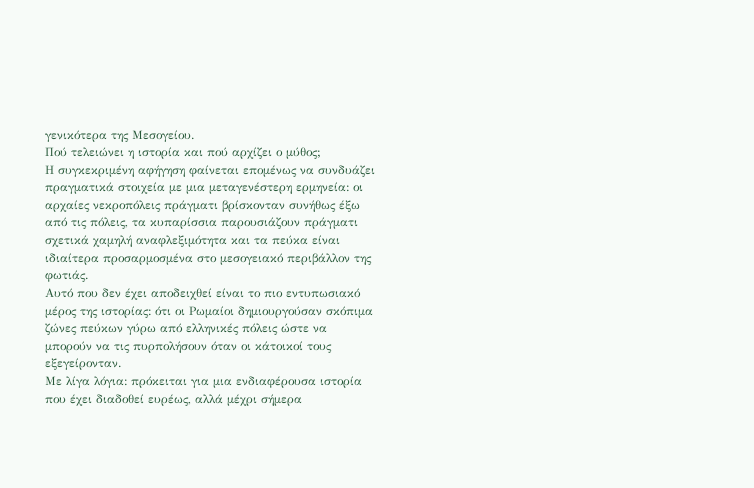γενικότερα της Μεσογείου.
Πού τελειώνει η ιστορία και πού αρχίζει ο μύθος;
Η συγκεκριμένη αφήγηση φαίνεται επομένως να συνδυάζει πραγματικά στοιχεία με μια μεταγενέστερη ερμηνεία: οι αρχαίες νεκροπόλεις πράγματι βρίσκονταν συνήθως έξω από τις πόλεις, τα κυπαρίσσια παρουσιάζουν πράγματι σχετικά χαμηλή αναφλεξιμότητα και τα πεύκα είναι ιδιαίτερα προσαρμοσμένα στο μεσογειακό περιβάλλον της φωτιάς.
Αυτό που δεν έχει αποδειχθεί είναι το πιο εντυπωσιακό μέρος της ιστορίας: ότι οι Ρωμαίοι δημιουργούσαν σκόπιμα ζώνες πεύκων γύρω από ελληνικές πόλεις ώστε να μπορούν να τις πυρπολήσουν όταν οι κάτοικοί τους εξεγείρονταν.
Με λίγα λόγια: πρόκειται για μια ενδιαφέρουσα ιστορία που έχει διαδοθεί ευρέως, αλλά μέχρι σήμερα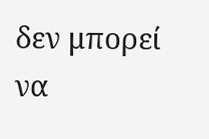δεν μπορεί να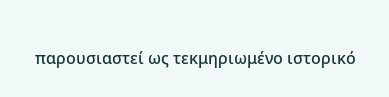παρουσιαστεί ως τεκμηριωμένο ιστορικό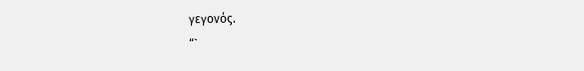γεγονός.
“`